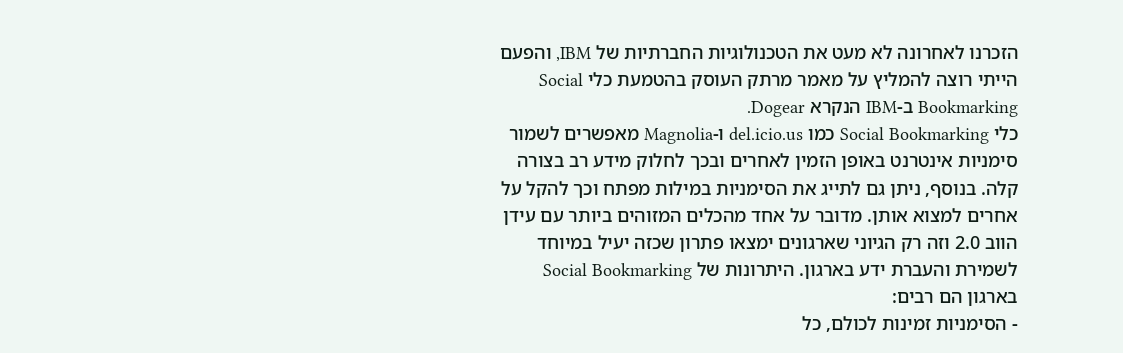הזכרנו לאחרונה לא מעט את הטכנולוגיות החברתיות של IBM, והפעם הייתי רוצה להמליץ על מאמר מרתק העוסק בהטמעת כלי Social Bookmarking ב-IBM הנקרא Dogear.
כלי Social Bookmarking כמו del.icio.us ו-Magnolia מאפשרים לשמור סימניות אינטרנט באופן הזמין לאחרים ובכך לחלוק מידע רב בצורה קלה. בנוסף, ניתן גם לתייג את הסימניות במילות מפתח וכך להקל על אחרים למצוא אותן. מדובר על אחד מהכלים המזוהים ביותר עם עידן הווב 2.0 וזה רק הגיוני שארגונים ימצאו פתרון שכזה יעיל במיוחד לשמירת והעברת ידע בארגון. היתרונות של Social Bookmarking בארגון הם רבים:
- הסימניות זמינות לכולם, כל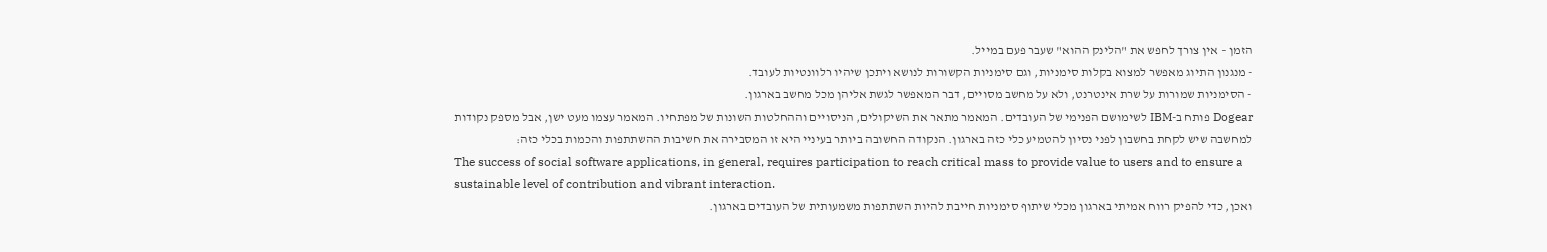הזמן – אין צורך לחפש את "הלינק ההוא" שעבר פעם במייל.
- מנגנון התיוג מאפשר למצוא בקלות סימניות, וגם סימניות הקשורות לנושא ויתכן שיהיו רלוונטיות לעובד.
- הסימניות שמורות על שרת אינטרנט, ולא על מחשב מסויים, דבר המאפשר לגשת אליהן מכל מחשב בארגון.
Dogear פותח ב-IBM לשימושם הפנימי של העובדים. המאמר מתאר את השיקולים, הניסויים וההחלטות השונות של מפתחיו. המאמר עצמו מעט ישן, אבל מספק נקודות למחשבה שיש לקחת בחשבון לפני נסיון להטמיע כלי כזה בארגון. הנקודה החשובה ביותר בעיניי היא זו המסבירה את חשיבות ההשתתפות והכמות בכלי כזה:
The success of social software applications, in general, requires participation to reach critical mass to provide value to users and to ensure a sustainable level of contribution and vibrant interaction.
ואכן, כדי להפיק רווח אמיתי בארגון מכלי שיתוף סימניות חייבת להיות השתתפות משמעותית של העובדים בארגון.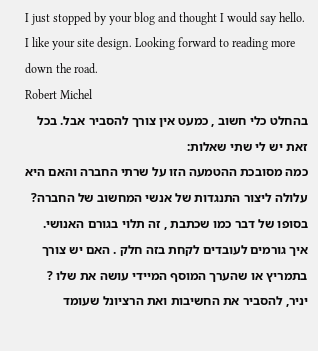I just stopped by your blog and thought I would say hello. I like your site design. Looking forward to reading more down the road.
Robert Michel
בהחלט כלי חשוב , כמעט אין צורך להסביר אבל. בכל זאת יש לי שתי שאלות:
כמה מסובכת ההטמעה הזו על שרתי החברה והאם היא עלולה ליצור התנגדות של אנשי המחשוב של החברה?
בסופו של דבר כמו שכתבת , זה תלוי בגורם האנושי. איך גורמים לעובדים לקחת בזה חלק . האם יש צורך בתמריץ או שהערך המוסף המיידי עושה את שלו ?
יניר, להסביר את החשיבות ואת הרציונל שעומד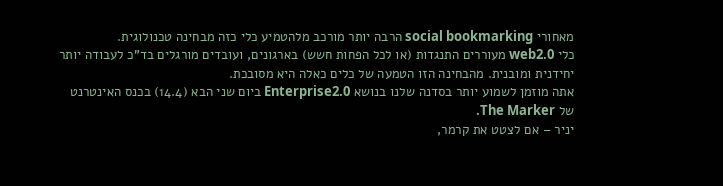מאחורי social bookmarking הרבה יותר מורכב מלהטמיע כלי כזה מבחינה טכנולוגית.
כלי web2.0 מעוררים התנגדות (או לכל הפחות חשש) בארגונים, ועובדים מורגלים בד"כ לעבודה יותר יחידנית ומובנית. מהבחינה הזו הטמעה של כלים כאלה היא מסובכת.
אתה מוזמן לשמוע יותר בסדנה שלנו בנושא Enterprise2.0 ביום שני הבא (14.4) בכנס האינטרנט של The Marker.
יניר – אם לצטט את קרמר,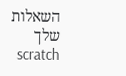השאלות שלך scratch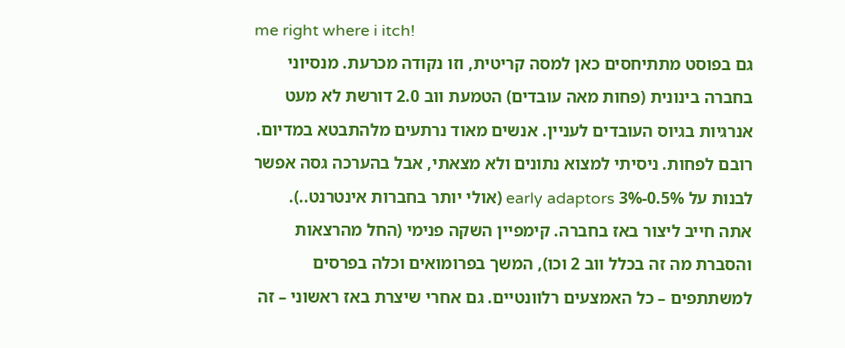me right where i itch!
גם בפוסט מתתיחסים כאן למסה קריטית, וזו נקודה מכרעת. מנסיוני בחברה בינונית (פחות מאה עובדים) הטמעת ווב 2.0 דורשת לא מעט אנרגיות בגיוס העובדים לעניין. אנשים מאוד נרתעים מלהתבטא במדיום. רובם לפחות. ניסיתי למצוא נתונים ולא מצאתי, אבל בהערכה גסה אפשר לבנות על 0.5%-3% early adaptors (אולי יותר בחברות אינטרנט..). אתה חייב ליצור באז בחברה. קימפיין השקה פנימי (החל מהרצאות והסברת מה זה בכלל ווב 2 וכו), המשך בפרומואים וכלה בפרסים למשתתפים – כל האמצעים רלוונטיים. גם אחרי שיצרת באז ראשוני – זה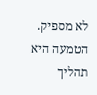לא מספיק. הטמעה היא תהליך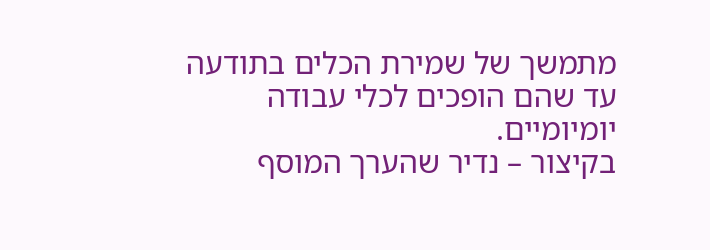מתמשך של שמירת הכלים בתודעה עד שהם הופכים לכלי עבודה יומיומיים.
בקיצור – נדיר שהערך המוסף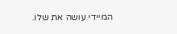המיידי עושה את שלו.